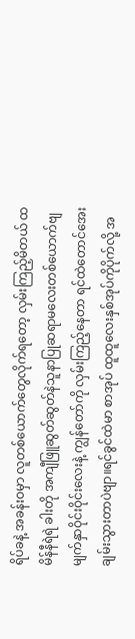ရိပ်ခနဲ့ အခန်းဝမှာ လူတစ်ယောက်တွေလိုက်ရတော့ လှမ်းကြည့်မိတယ် ထမိန်နီရဲရဲ ခါးတို အကျီဖြူဆွတ်ဆွတ်နဲသူနာပြုဆရာမလေးတစ်ယောက်ဗျ မျက်နှာဝိုင်းဝိုင်းလေးနဲ့ ကျွန်တော်ကို လှမ်းကြည့်နေတာ ရင်ထဲတောင်အေးချမ်းသွားတာပဲဗျာ။ရင်ခွင်ထဲမာ စာအုပ် ထူထူလေးနှစ်အုပ်ကိုပိုက်လို့ အ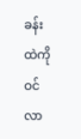ခန်းထဲကို ဝင်လာ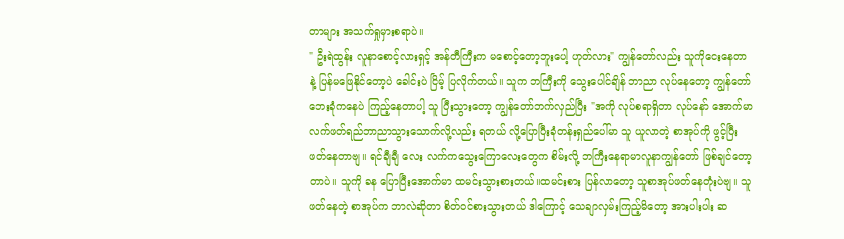တာများ အသက်ရှုမှားစရာပဲ။
" ဦးရဲထွန်း လူနာစောင့်လားရှင့် အန်တီကြီးက မစောင့်တော့ဘူးပေါ့ ဟုတ်လား" ကျွန်တော်လည်း သူကိုငေးနေတာနဲ့ ပြန်မဖြေနိုင်တော့ပဲ ခေါင်းပဲ ငြိမ့် ပြလိုက်တယ်။ သူက ဘကြီးကို သွေးပေါင်ချိန် ဘာညာ လုပ်နေတော့ ကျွန်တော် ဘေးခုံကနေပဲ ကြည့်နေတာပါ့ သူ ပြီးသွားတော့ ကျွန်တော်ဘက်လှည်ပြီး "အကို လုပ်စရာရှိတာ လုပ်နော် အောက်မာ လက်ဖတ်ရည်ဘာညာသွားသောက်လို့လည်း ရတယ် လို့ပြောပြီးခုံတန်းရှည်ပေါ်မာ သူ ယူလာတဲ့ စာအုပ်ကို ဖွင့်ပြီးဖတ်နေတာဗျ။ ရင်ချီချီ လေး လက်ကသွေးကြောလေးတွေက စိမ်းလို့ ဘကြီးနေရာမာလူနာကျွန်တော် ဖြစ်ချင်တော့တာပဲ။ သူကို ခန ပြောပြီးအောက်မာ ထမင်းသွားစားတယ်။ထမင်းစား ပြန်လာတော့ သူစာအုပ်ဖတ်နေတုံးပဲဗျ။ သူဖတ်နေတဲ့ စာအုပ်က ဘာလဲဆိုတာ စိတ်ဝင်စားသွားတယ် ဒါကြောင့် သေချာလှမ်းကြည့်မိတော့ အားပါးပါး ဆ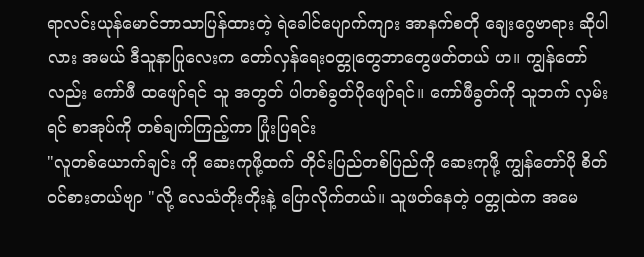ရာလင်းယုန်မောင်ဘာသာပြန်ထားတဲ့ ရဲခေါင်ပျောက်ကျား အာနက်စတို ချေးဂွေဗာရား ဆိုပါလား အမယ် ဒီသူနာပြုလေးက တော်လှန်ရေးဝတ္တုတွေဘာတွေဖတ်တယ် ဟ။ ကျွန်တော်လည်း ကော်ဖီ ထဖျော်ရင် သူ အတွတ် ပါတစ်ခွတ်ပိုဖျော်ရင်။ ကော်ဖီခွတ်ကို သူဘက် လှမ်းရင် စာအုပ်ကို တစ်ချက်ကြည့်ကာ ပြုံးပြရင်း
"လူတစ်ယောက်ချင်း ကို ဆေးကုဖို့ထက် တိုင်းပြည်တစ်ပြည်ကို ဆေးကုဖို့ ကျွန်တော်ပို စိတ်ဝင်စားတယ်ဗျာ "လို့ လေသံတိုးတိုးနဲ့ ပြောလိုက်တယ်။ သူဖတ်နေတဲ့ ဝတ္တုထဲက အမေ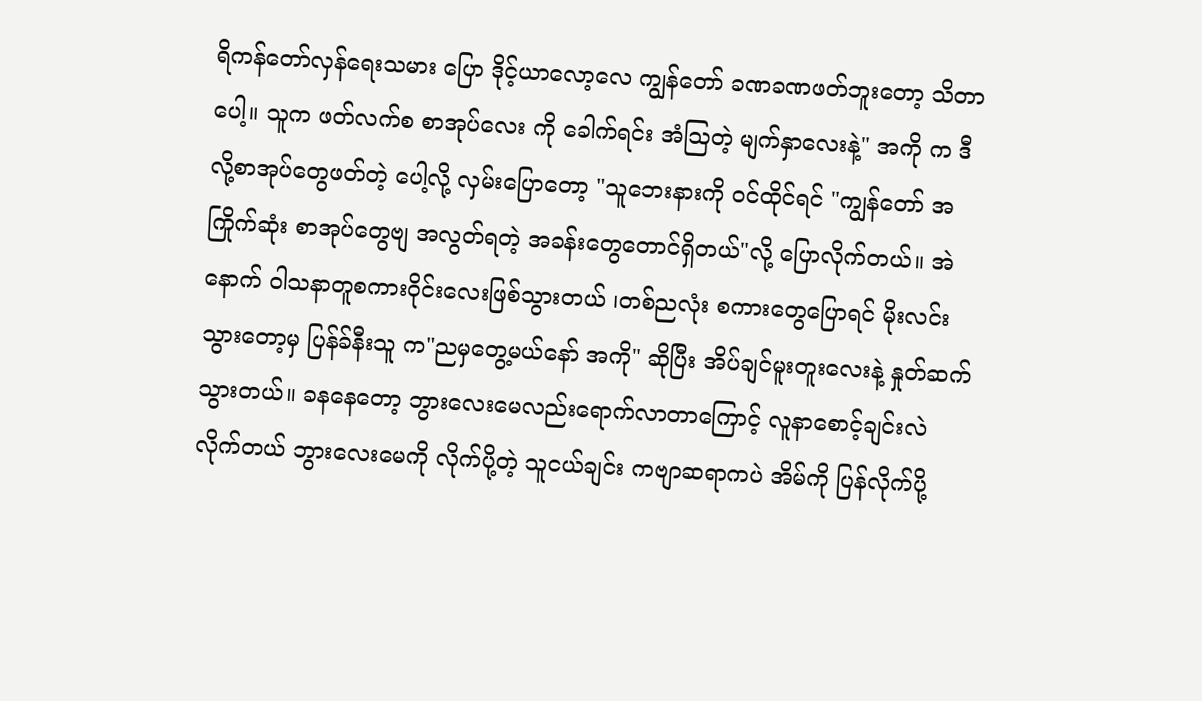ရိကန်တော်လှန်ရေးသမား ပြော ဒိုင့်ယာလော့လေ ကျွန်တော် ခဏခဏဖတ်ဘူးတော့ သိတာပေါ့။ သူက ဖတ်လက်စ စာအုပ်လေး ကို ခေါက်ရင်း အံဩတဲ့ မျက်နှာလေးနဲ့" အကို က ဒီလို့စာအုပ်တွေဖတ်တဲ့ ပေါ့လို့ လှမ်းပြောတော့ "သူဘေးနားကို ဝင်ထိုင်ရင် "ကျွန်တော် အကြိုက်ဆုံး စာအုပ်တွေဗျ အလွတ်ရတဲ့ အခန်းတွေတောင်ရှိတယ်"လို့ ပြောလိုက်တယ်။ အဲနောက် ဝါသနာတူစကားဝိုင်းလေးဖြစ်သွားတယ် ၊တစ်ညလုံး စကားတွေပြောရင် မိုးလင်းသွားတော့မှ ပြန်ခ်နီးသူ က"ညမှတွေ့မယ်နော် အကို" ဆိုပြီး အိပ်ချင်မူးတူးလေးနဲ့ နှုတ်ဆက်သွားတယ်။ ခနနေတော့ ဘွားလေးမေလည်းရောက်လာတာကြောင့် လူနာစောင့်ချင်းလဲ လိုက်တယ် ဘွားလေးမေကို လိုက်ပို့တဲ့ သူငယ်ချင်း ကဗျာဆရာကပဲ အိမ်ကို ပြန်လိုက်ပို့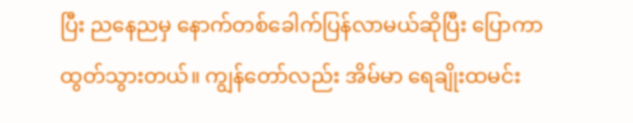ပြီး ညနေညမှ နောက်တစ်ခေါက်ပြန်လာမယ်ဆိုပြီး ပြောကာ ထွတ်သွားတယ်။ ကျွန်တော်လည်း အိမ်မာ ရေချိုးထမင်း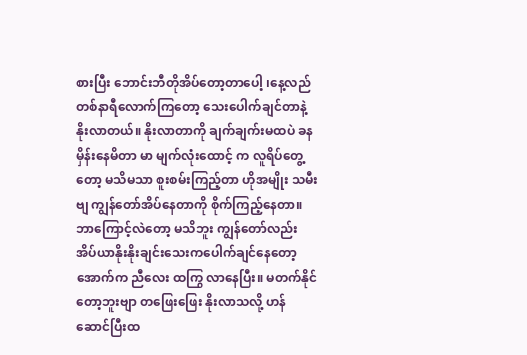စားပြီး ဘောင်းဘီတိုအိပ်တော့တာပေါ့ ၊နေ့လည်တစ်နာရီလောက်ကြတော့ သေးပေါက်ချင်တာနဲ့ နိုးလာတယ်။ နိုးလာတာကို ချက်ချက်းမထပဲ ခနမှိန်းနေမိတာ မာ မျက်လုံးထောင့် က လူရိပ်တွေ့တော့ မသိမသာ စူးစမ်းကြည့်တာ ဟိုအမျိုး သမီးဗျ ကျွန်တော်အိပ်နေတာကို စိုက်ကြည့်နေတာ။ ဘာကြောင့်လဲတော့ မသိဘူး ကျွန်တော်လည်း အိပ်ယာနိုးနိုးချင်းသေးကပေါက်ချင်နေတော့ အောက်က ညီလေး ထကြွ လာနေပြီး။ မတက်နိုင်တော့ဘူးဗျာ တဖြေးဖြေး နိုးလာသလို့ ဟန်ဆောင်ပြီးထ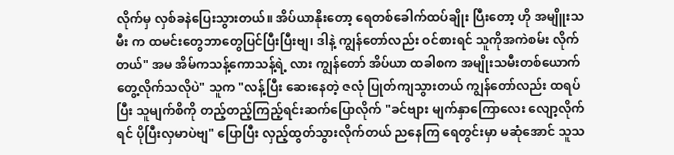လိုက်မှ လှစ်ခနဲပြေးသွားတယ်။ အိပ်ယာနိုးတော့ ရေတစ်ခေါက်ထပ်ချိုး ပြီးတော့ ဟို အမျိူးသမီး က ထမင်းတွေဘာတွေပြင်ပြီးပြီးဗျ၊ ဒါနဲ့ ကျွန်တော်လည်း ဝင်စားရင် သူကိုအကဲစမ်း လိုက်တယ်" အမ အိမ်ကသန့်ကောသန့်ရဲ့ လား ကျွန်တော် အိပ်ယာ ထခါစက အမျိုးသမီးတစ်ယောက်တွေ့လိုက်သလိုပဲ" သူက "လန့်ပြီး ဆေးနေတဲ့ ဇလုံ ပြုတ်ကျသွားတယ် ကျွန်တော်လည်း ထရပ်ပြီး သူမျက်စိကို တည့်တည့်ကြည့်ရင်းဆက်ပြောလိုက် "ခင်ဗျား မျက်နှာကြောလေး လျော့လိုက်ရင် ပိုပြီးလှမာပဲဗျ" ပြောပြီး လှည့်ထွတ်သွားလိုက်တယ် ညနေကြ ရေတွင်းမှာ မဆုံအောင် သူသ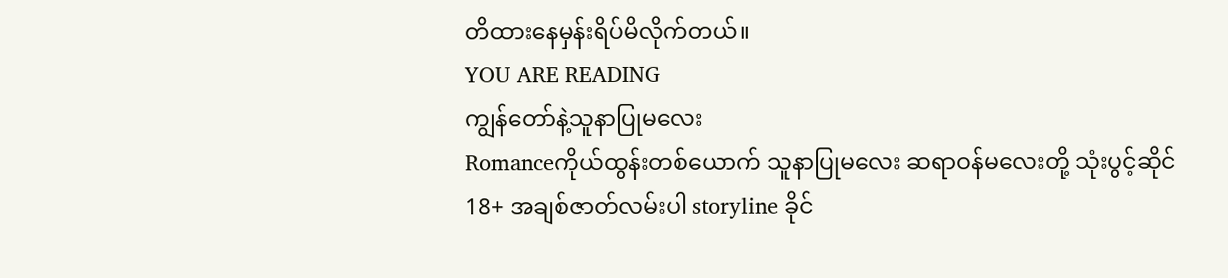တိထားနေမှန်းရိပ်မိလိုက်တယ်။
YOU ARE READING
ကျွန်တော်နဲ့သူနာပြုမလေး
Romanceကိုယ်ထွန်းတစ်ယောက် သူနာပြုမလေး ဆရာဝန်မလေးတို့ သုံးပွင့်ဆိုင်18+ အချစ်ဇာတ်လမ်းပါ storyline ခိုင်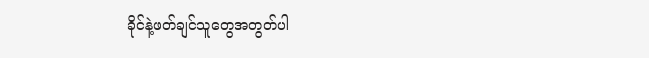ခိုင်နဲ့ဖတ်ချင်သူတွေအတွတ်ပါ